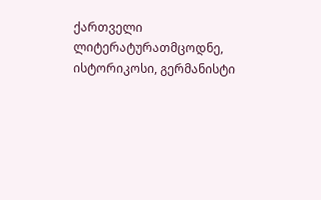ქართველი ლიტერატურათმცოდნე, ისტორიკოსი, გერმანისტი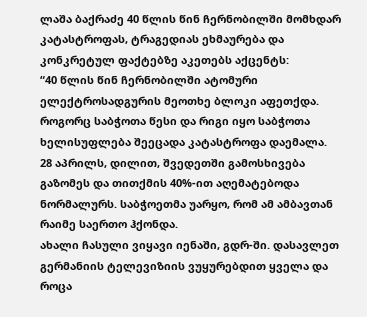ლაშა ბაქრაძე 40 წლის წინ ჩერნობილში მომხდარ კატასტროფას, ტრაგედიას ეხმაურება და კონკრეტულ ფაქტებზე აკეთებს აქცენტს:
“40 წლის წინ ჩერნობილში ატომური ელექტროსადგურის მეოთხე ბლოკი აფეთქდა. როგორც საბჭოთა წესი და რიგი იყო საბჭოთა ხელისუფლება შეეცადა კატასტროფა დაემალა.
28 აპრილს, დილით, შვედეთში გამოსხივება გაზომეს და თითქმის 40%-ით აღემატებოდა ნორმალურს. საბჭოეთმა უარყო, რომ ამ ამბავთან რაიმე საერთო ჰქონდა.
ახალი ჩასული ვიყავი იენაში, გდრ-ში. დასავლეთ გერმანიის ტელევიზიის ვუყურებდით ყველა და როცა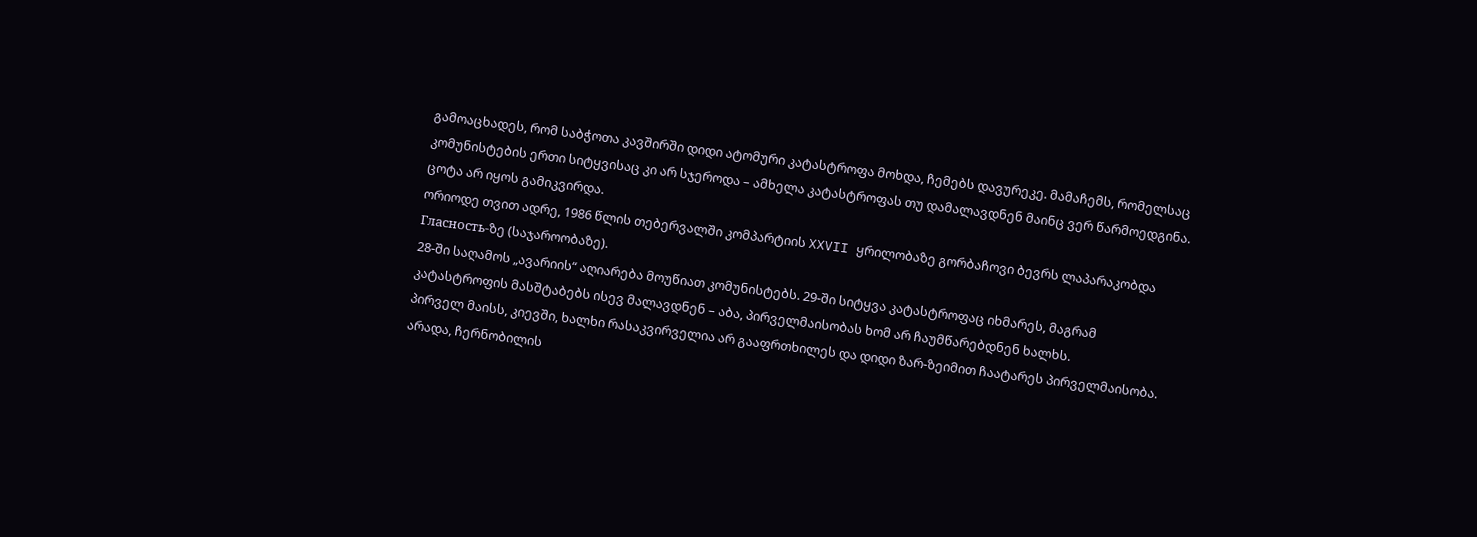გამოაცხადეს, რომ საბჭოთა კავშირში დიდი ატომური კატასტროფა მოხდა, ჩემებს დავურეკე. მამაჩემს, რომელსაც კომუნისტების ერთი სიტყვისაც კი არ სჯეროდა – ამხელა კატასტროფას თუ დამალავდნენ მაინც ვერ წარმოედგინა. ცოტა არ იყოს გამიკვირდა.
ორიოდე თვით ადრე, 1986 წლის თებერვალში კომპარტიის XXVII ყრილობაზე გორბაჩოვი ბევრს ლაპარაკობდა Гласность-ზე (საჯაროობაზე).
28-ში საღამოს „ავარიის“ აღიარება მოუწიათ კომუნისტებს. 29-ში სიტყვა კატასტროფაც იხმარეს, მაგრამ კატასტროფის მასშტაბებს ისევ მალავდნენ – აბა, პირველმაისობას ხომ არ ჩაუმწარებდნენ ხალხს.
პირველ მაისს, კიევში, ხალხი რასაკვირველია არ გააფრთხილეს და დიდი ზარ-ზეიმით ჩაატარეს პირველმაისობა. არადა, ჩერნობილის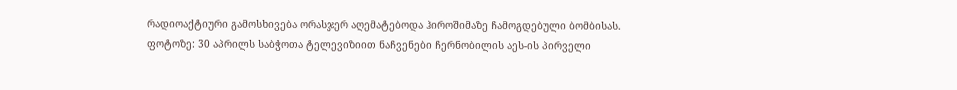რადიოაქტიური გამოსხივება ორასჯერ აღემატებოდა ჰიროშიმაზე ჩამოგდებული ბომბისას.
ფოტოზე: 30 აპრილს საბჭოთა ტელევიზიით ნაჩვენები ჩერნობილის აეს-ის პირველი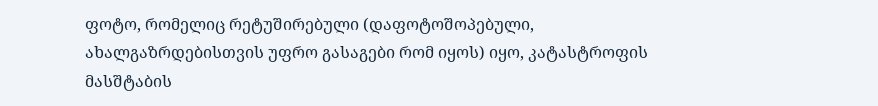ფოტო, რომელიც რეტუშირებული (დაფოტოშოპებული, ახალგაზრდებისთვის უფრო გასაგები რომ იყოს) იყო, კატასტროფის მასშტაბის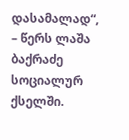დასამალად“, – წერს ლაშა ბაქრაძე სოციალურ ქსელში.